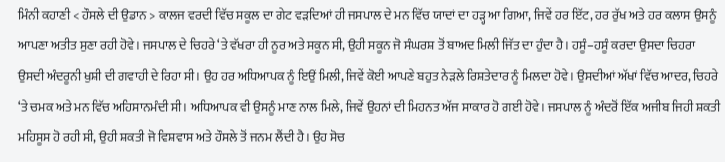ਮਿੰਨੀ ਕਹਾਣੀ < ਹੌਸਲੇ ਦੀ ਉਡਾਨ > ਕਾਲਜ ਵਰਦੀ ਵਿੱਚ ਸਕੂਲ ਦਾ ਗੇਟ ਵੜਦਿਆਂ ਹੀ ਜਸਪਾਲ ਦੇ ਮਨ ਵਿੱਚ ਯਾਦਾਂ ਦਾ ਹੜ੍ਹ ਆ ਗਿਆ, ਜਿਵੇਂ ਹਰ ਇੱਟ, ਹਰ ਰੁੱਖ ਅਤੇ ਹਰ ਕਲਾਸ ਉਸਨੂੰ ਆਪਣਾ ਅਤੀਤ ਸੁਣਾ ਰਹੀ ਹੋਵੇ। ਜਸਪਾਲ ਦੇ ਚਿਹਰੇ ‘ਤੇ ਵੱਖਰਾ ਹੀ ਨੂਰ ਅਤੇ ਸਕੂਨ ਸੀ, ਉਹੀ ਸਕੂਨ ਜੋ ਸੰਘਰਸ਼ ਤੋਂ ਬਾਅਦ ਮਿਲੀ ਜਿੱਤ ਦਾ ਹੁੰਦਾ ਹੈ। ਹਸੂੰ–ਹਸੂੰ ਕਰਦਾ ਉਸਦਾ ਚਿਹਰਾ ਉਸਦੀ ਅੰਦਰੂਨੀ ਖੁਸ਼ੀ ਦੀ ਗਵਾਹੀ ਦੇ ਰਿਹਾ ਸੀ। ਉਹ ਹਰ ਅਧਿਆਪਕ ਨੂੰ ਇਉਂ ਮਿਲੀ, ਜਿਵੇਂ ਕੋਈ ਆਪਣੇ ਬਹੁਤ ਨੇੜਲੇ ਰਿਸ਼ਤੇਦਾਰ ਨੂੰ ਮਿਲਦਾ ਹੋਵੇ। ਉਸਦੀਆਂ ਅੱਖਾਂ ਵਿੱਚ ਆਦਰ, ਚਿਹਰੇ ‘ਤੇ ਚਮਕ ਅਤੇ ਮਨ ਵਿੱਚ ਅਹਿਸਾਨਮੰਦੀ ਸੀ। ਅਧਿਆਪਕ ਵੀ ਉਸਨੂੰ ਮਾਣ ਨਾਲ ਮਿਲੇ, ਜਿਵੇਂ ਉਹਨਾਂ ਦੀ ਮਿਹਨਤ ਅੱਜ ਸਾਕਾਰ ਹੋ ਗਈ ਹੋਵੇ। ਜਸਪਾਲ ਨੂੰ ਅੰਦਰੋਂ ਇੱਕ ਅਜੀਬ ਜਿਹੀ ਸ਼ਕਤੀ ਮਹਿਸੂਸ ਹੋ ਰਹੀ ਸੀ, ਉਹੀ ਸ਼ਕਤੀ ਜੋ ਵਿਸ਼ਵਾਸ ਅਤੇ ਹੌਸਲੇ ਤੋਂ ਜਨਮ ਲੈਂਦੀ ਹੈ। ਉਹ ਸੋਚ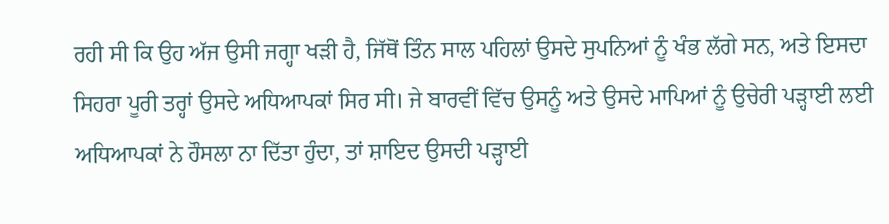ਰਹੀ ਸੀ ਕਿ ਉਹ ਅੱਜ ਉਸੀ ਜਗ੍ਹਾ ਖੜੀ ਹੈ, ਜਿੱਥੋਂ ਤਿੰਨ ਸਾਲ ਪਹਿਲਾਂ ਉਸਦੇ ਸੁਪਨਿਆਂ ਨੂੰ ਖੰਭ ਲੱਗੇ ਸਨ, ਅਤੇ ਇਸਦਾ ਸਿਹਰਾ ਪੂਰੀ ਤਰ੍ਹਾਂ ਉਸਦੇ ਅਧਿਆਪਕਾਂ ਸਿਰ ਸੀ। ਜੇ ਬਾਰਵੀਂ ਵਿੱਚ ਉਸਨੂੰ ਅਤੇ ਉਸਦੇ ਮਾਪਿਆਂ ਨੂੰ ਉਚੇਰੀ ਪੜ੍ਹਾਈ ਲਈ ਅਧਿਆਪਕਾਂ ਨੇ ਹੌਸਲਾ ਨਾ ਦਿੱਤਾ ਹੁੰਦਾ, ਤਾਂ ਸ਼ਾਇਦ ਉਸਦੀ ਪੜ੍ਹਾਈ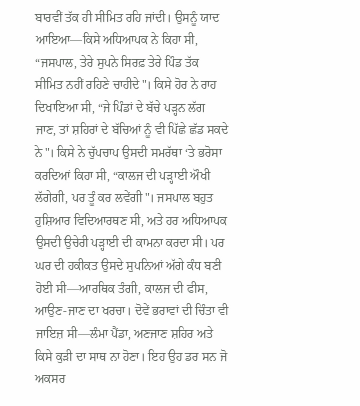ਬਾਰਵੀਂ ਤੱਕ ਹੀ ਸੀਮਿਤ ਰਹਿ ਜਾਂਦੀ। ਉਸਨੂੰ ਯਾਦ ਆਇਆ—ਕਿਸੇ ਅਧਿਆਪਕ ਨੇ ਕਿਹਾ ਸੀ, “ਜਸਪਾਲ, ਤੇਰੇ ਸੁਪਨੇ ਸਿਰਫ਼ ਤੇਰੇ ਪਿੰਡ ਤੱਕ ਸੀਮਿਤ ਨਹੀਂ ਰਹਿਣੇ ਚਾਹੀਦੇ"। ਕਿਸੇ ਹੋਰ ਨੇ ਰਾਹ ਦਿਖਾਇਆ ਸੀ, “ਜੇ ਪਿੰਡਾਂ ਦੇ ਬੱਚੇ ਪੜ੍ਹਨ ਲੱਗ ਜਾਣ, ਤਾਂ ਸ਼ਹਿਰਾਂ ਦੇ ਬੱਚਿਆਂ ਨੂੰ ਵੀ ਪਿੱਛੇ ਛੱਡ ਸਕਦੇ ਨੇ"। ਕਿਸੇ ਨੇ ਚੁੱਪਚਾਪ ਉਸਦੀ ਸਮਰੱਥਾ ‘ਤੇ ਭਰੋਸਾ ਕਰਦਿਆਂ ਕਿਹਾ ਸੀ, “ਕਾਲਜ ਦੀ ਪੜ੍ਹਾਈ ਔਖੀ ਲੱਗੇਗੀ, ਪਰ ਤੂੰ ਕਰ ਲਵੇਂਗੀ"। ਜਸਪਾਲ ਬਹੁਤ ਹੁਸ਼ਿਆਰ ਵਿਦਿਆਰਥਣ ਸੀ, ਅਤੇ ਹਰ ਅਧਿਆਪਕ ਉਸਦੀ ਉਚੇਰੀ ਪੜ੍ਹਾਈ ਦੀ ਕਾਮਨਾ ਕਰਦਾ ਸੀ। ਪਰ ਘਰ ਦੀ ਹਕੀਕਤ ਉਸਦੇ ਸੁਪਨਿਆਂ ਅੱਗੇ ਕੰਧ ਬਣੀ ਹੋਈ ਸੀ—ਆਰਥਿਕ ਤੰਗੀ, ਕਾਲਜ ਦੀ ਫੀਸ, ਆਉਣ-ਜਾਣ ਦਾ ਖਰਚਾ। ਦੋਵੇਂ ਭਰਾਵਾਂ ਦੀ ਚਿੰਤਾ ਵੀ ਜਾਇਜ਼ ਸੀ—ਲੰਮਾ ਪੈਂਡਾ, ਅਣਜਾਣ ਸ਼ਹਿਰ ਅਤੇ ਕਿਸੇ ਕੁੜੀ ਦਾ ਸਾਥ ਨਾ ਹੋਣਾ। ਇਹ ਉਹ ਡਰ ਸਨ ਜੋ ਅਕਸਰ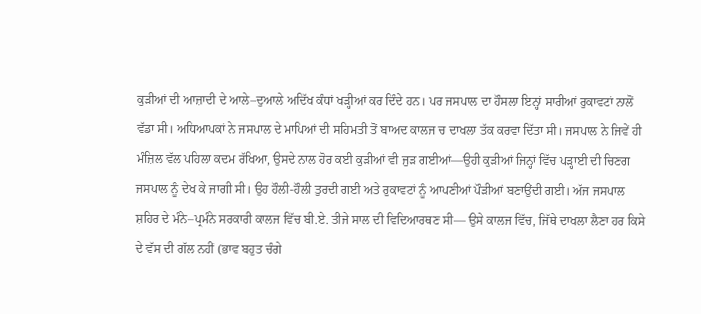ਕੁੜੀਆਂ ਦੀ ਆਜ਼ਾਦੀ ਦੇ ਆਲੇ–ਦੁਆਲੇ ਅਦਿੱਖ ਕੰਧਾਂ ਖੜ੍ਹੀਆਂ ਕਰ ਦਿੰਦੇ ਹਨ। ਪਰ ਜਸਪਾਲ ਦਾ ਹੌਸਲਾ ਇਨ੍ਹਾਂ ਸਾਰੀਆਂ ਰੁਕਾਵਟਾਂ ਨਾਲੋਂ ਵੱਡਾ ਸੀ। ਅਧਿਆਪਕਾਂ ਨੇ ਜਸਪਾਲ ਦੇ ਮਾਪਿਆਂ ਦੀ ਸਹਿਮਤੀ ਤੋਂ ਬਾਅਦ ਕਾਲਜ ਚ ਦਾਖਲਾ ਤੱਕ ਕਰਵਾ ਦਿੱਤਾ ਸੀ। ਜਸਪਾਲ ਨੇ ਜਿਵੇਂ ਹੀ ਮੰਜ਼ਿਲ ਵੱਲ ਪਹਿਲਾ ਕਦਮ ਰੱਖਿਆ, ਉਸਦੇ ਨਾਲ ਹੋਰ ਕਈ ਕੁੜੀਆਂ ਵੀ ਜੁੜ ਗਈਆਂ—ਉਹੀ ਕੁੜੀਆਂ ਜਿਨ੍ਹਾਂ ਵਿੱਚ ਪੜ੍ਹਾਈ ਦੀ ਚਿਣਗ ਜਸਪਾਲ ਨੂੰ ਦੇਖ ਕੇ ਜਾਗੀ ਸੀ। ਉਹ ਹੌਲੀ-ਹੌਲੀ ਤੁਰਦੀ ਗਈ ਅਤੇ ਰੁਕਾਵਟਾਂ ਨੂੰ ਆਪਣੀਆਂ ਪੌੜੀਆਂ ਬਣਾਉਂਦੀ ਗਈ। ਅੱਜ ਜਸਪਾਲ ਸ਼ਹਿਰ ਦੇ ਮੰਨੇ–ਪ੍ਰਮੰਨੇ ਸਰਕਾਰੀ ਕਾਲਜ ਵਿੱਚ ਬੀ.ਏ. ਤੀਜੇ ਸਾਲ ਦੀ ਵਿਦਿਆਰਥਣ ਸੀ— ਉਸੇ ਕਾਲਜ ਵਿੱਚ, ਜਿੱਥੇ ਦਾਖਲਾ ਲੈਣਾ ਹਰ ਕਿਸੇ ਦੇ ਵੱਸ ਦੀ ਗੱਲ ਨਹੀਂ (ਭਾਵ ਬਹੁਤ ਚੰਗੇ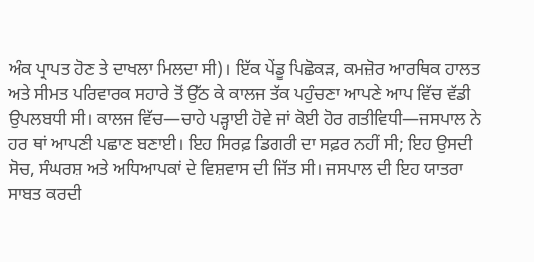ਅੰਕ ਪ੍ਰਾਪਤ ਹੋਣ ਤੇ ਦਾਖਲਾ ਮਿਲਦਾ ਸੀ)। ਇੱਕ ਪੇਂਡੂ ਪਿਛੋਕੜ, ਕਮਜ਼ੋਰ ਆਰਥਿਕ ਹਾਲਤ ਅਤੇ ਸੀਮਤ ਪਰਿਵਾਰਕ ਸਹਾਰੇ ਤੋਂ ਉੱਠ ਕੇ ਕਾਲਜ ਤੱਕ ਪਹੁੰਚਣਾ ਆਪਣੇ ਆਪ ਵਿੱਚ ਵੱਡੀ ਉਪਲਬਧੀ ਸੀ। ਕਾਲਜ ਵਿੱਚ—ਚਾਹੇ ਪੜ੍ਹਾਈ ਹੋਵੇ ਜਾਂ ਕੋਈ ਹੋਰ ਗਤੀਵਿਧੀ—ਜਸਪਾਲ ਨੇ ਹਰ ਥਾਂ ਆਪਣੀ ਪਛਾਣ ਬਣਾਈ। ਇਹ ਸਿਰਫ਼ ਡਿਗਰੀ ਦਾ ਸਫ਼ਰ ਨਹੀਂ ਸੀ; ਇਹ ਉਸਦੀ ਸੋਚ, ਸੰਘਰਸ਼ ਅਤੇ ਅਧਿਆਪਕਾਂ ਦੇ ਵਿਸ਼ਵਾਸ ਦੀ ਜਿੱਤ ਸੀ। ਜਸਪਾਲ ਦੀ ਇਹ ਯਾਤਰਾ ਸਾਬਤ ਕਰਦੀ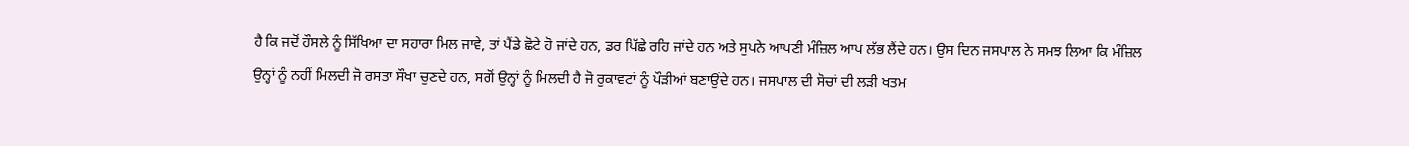ਹੈ ਕਿ ਜਦੋਂ ਹੌਸਲੇ ਨੂੰ ਸਿੱਖਿਆ ਦਾ ਸਹਾਰਾ ਮਿਲ ਜਾਵੇ, ਤਾਂ ਪੈਂਡੇ ਛੋਟੇ ਹੋ ਜਾਂਦੇ ਹਨ, ਡਰ ਪਿੱਛੇ ਰਹਿ ਜਾਂਦੇ ਹਨ ਅਤੇ ਸੁਪਨੇ ਆਪਣੀ ਮੰਜ਼ਿਲ ਆਪ ਲੱਭ ਲੈਂਦੇ ਹਨ। ਉਸ ਦਿਨ ਜਸਪਾਲ ਨੇ ਸਮਝ ਲਿਆ ਕਿ ਮੰਜ਼ਿਲ ਉਨ੍ਹਾਂ ਨੂੰ ਨਹੀਂ ਮਿਲਦੀ ਜੋ ਰਸਤਾ ਸੌਖਾ ਚੁਣਦੇ ਹਨ, ਸਗੋਂ ਉਨ੍ਹਾਂ ਨੂੰ ਮਿਲਦੀ ਹੈ ਜੋ ਰੁਕਾਵਟਾਂ ਨੂੰ ਪੌੜੀਆਂ ਬਣਾਉਂਦੇ ਹਨ। ਜਸਪਾਲ ਦੀ ਸੋਚਾਂ ਦੀ ਲੜੀ ਖਤਮ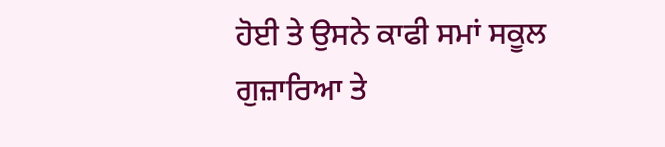ਹੋਈ ਤੇ ਉਸਨੇ ਕਾਫੀ ਸਮਾਂ ਸਕੂਲ ਗੁਜ਼ਾਰਿਆ ਤੇ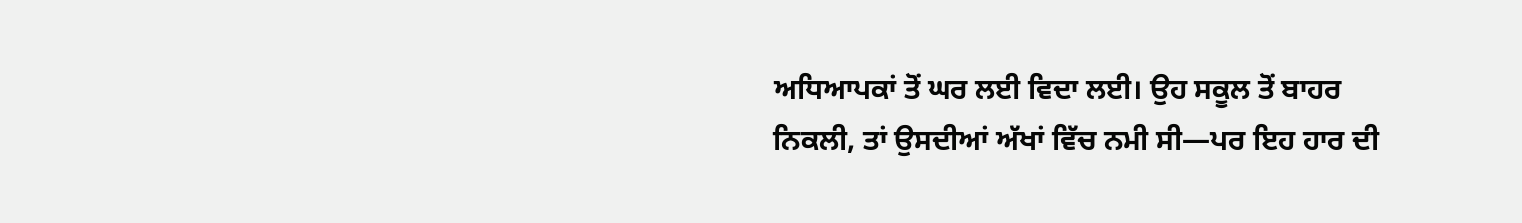ਅਧਿਆਪਕਾਂ ਤੋਂ ਘਰ ਲਈ ਵਿਦਾ ਲਈ। ਉਹ ਸਕੂਲ ਤੋਂ ਬਾਹਰ ਨਿਕਲੀ, ਤਾਂ ਉਸਦੀਆਂ ਅੱਖਾਂ ਵਿੱਚ ਨਮੀ ਸੀ—ਪਰ ਇਹ ਹਾਰ ਦੀ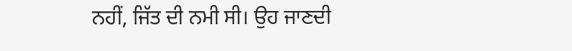ਨਹੀਂ, ਜਿੱਤ ਦੀ ਨਮੀ ਸੀ। ਉਹ ਜਾਣਦੀ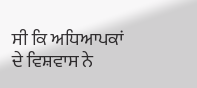ਸੀ ਕਿ ਅਧਿਆਪਕਾਂ ਦੇ ਵਿਸ਼ਵਾਸ ਨੇ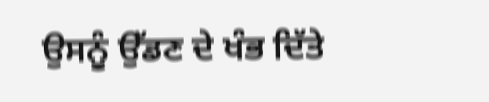ਉਸਨੂੰ ਉੱਡਣ ਦੇ ਖੰਭ ਦਿੱਤੇ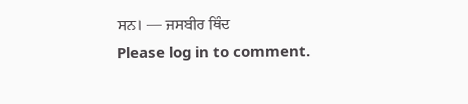ਸਨ। — ਜਸਬੀਰ ਥਿੰਦ
Please log in to comment.